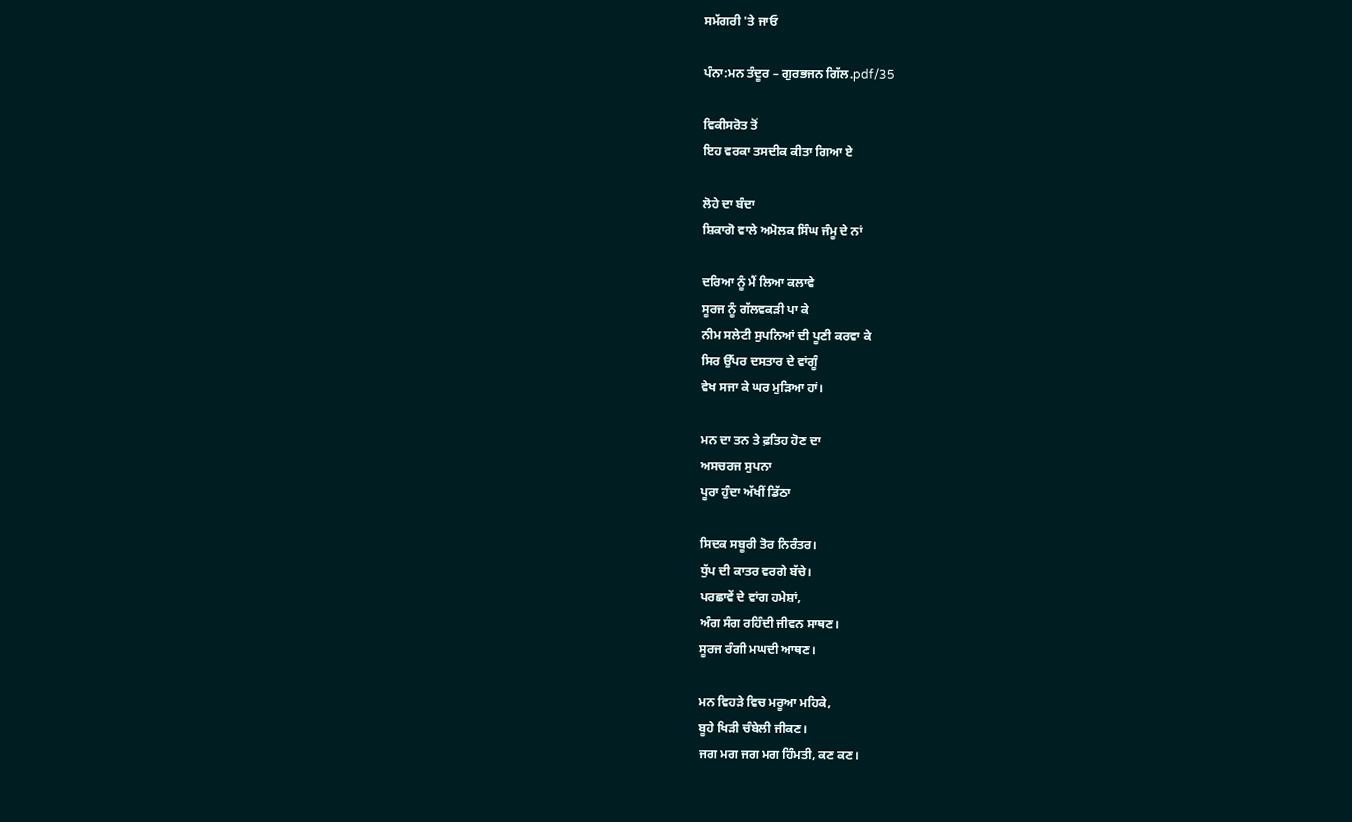ਸਮੱਗਰੀ 'ਤੇ ਜਾਓ

ਪੰਨਾ:ਮਨ ਤੰਦੂਰ – ਗੁਰਭਜਨ ਗਿੱਲ.pdf/35

ਵਿਕੀਸਰੋਤ ਤੋਂ
ਇਹ ਵਰਕਾ ਤਸਦੀਕ ਕੀਤਾ ਗਿਆ ਏ

ਲੋਹੇ ਦਾ ਬੰਦਾ
ਸ਼ਿਕਾਗੋ ਵਾਲੇ ਅਮੋਲਕ ਸਿੰਘ ਜੰਮੂ ਦੇ ਨਾਂ

ਦਰਿਆ ਨੂੰ ਮੈਂ ਲਿਆ ਕਲਾਵੇ
ਸੂਰਜ ਨੂੰ ਗੱਲਵਕੜੀ ਪਾ ਕੇ
ਨੀਮ ਸਲੇਟੀ ਸੁਪਨਿਆਂ ਦੀ ਪੂਣੀ ਕਰਵਾ ਕੇ
ਸਿਰ ਉੱਪਰ ਦਸਤਾਰ ਦੇ ਵਾਂਗੂੰ
ਵੇਖ ਸਜਾ ਕੇ ਘਰ ਮੁੜਿਆ ਹਾਂ।

ਮਨ ਦਾ ਤਨ ਤੇ ਫ਼ਤਿਹ ਹੋਣ ਦਾ
ਅਸਚਰਜ ਸੁਪਨਾ
ਪੂਰਾ ਹੁੰਦਾ ਅੱਖੀਂ ਡਿੱਠਾ

ਸਿਦਕ ਸਬੂਰੀ ਤੋਰ ਨਿਰੰਤਰ।
ਧੁੱਪ ਦੀ ਕਾਤਰ ਵਰਗੇ ਬੱਚੇ।
ਪਰਛਾਵੇਂ ਦੇ ਵਾਂਗ ਹਮੇਸ਼ਾਂ,
ਅੰਗ ਸੰਗ ਰਹਿੰਦੀ ਜੀਵਨ ਸਾਥਣ।
ਸੂਰਜ ਰੰਗੀ ਮਘਦੀ ਆਥਣ।

ਮਨ ਵਿਹੜੇ ਵਿਚ ਮਰੂਆ ਮਹਿਕੇ,
ਬੂਹੇ ਖਿੜੀ ਚੰਬੇਲੀ ਜੀਕਣ।
ਜਗ ਮਗ ਜਗ ਮਗ ਹਿੰਮਤੀ, ਕਣ ਕਣ।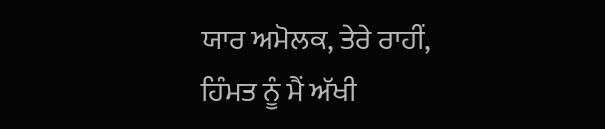ਯਾਰ ਅਮੋਲਕ, ਤੇਰੇ ਰਾਹੀਂ,
ਹਿੰਮਤ ਨੂੰ ਮੈਂ ਅੱਖੀ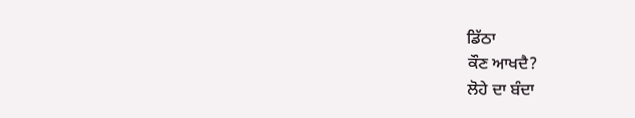ਡਿੱਠਾ
ਕੌਣ ਆਖਦੈ?
ਲੋਹੇ ਦਾ ਬੰਦਾ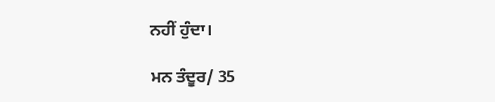ਨਹੀਂ ਹੁੰਦਾ।

ਮਨ ਤੰਦੂਰ/ 35